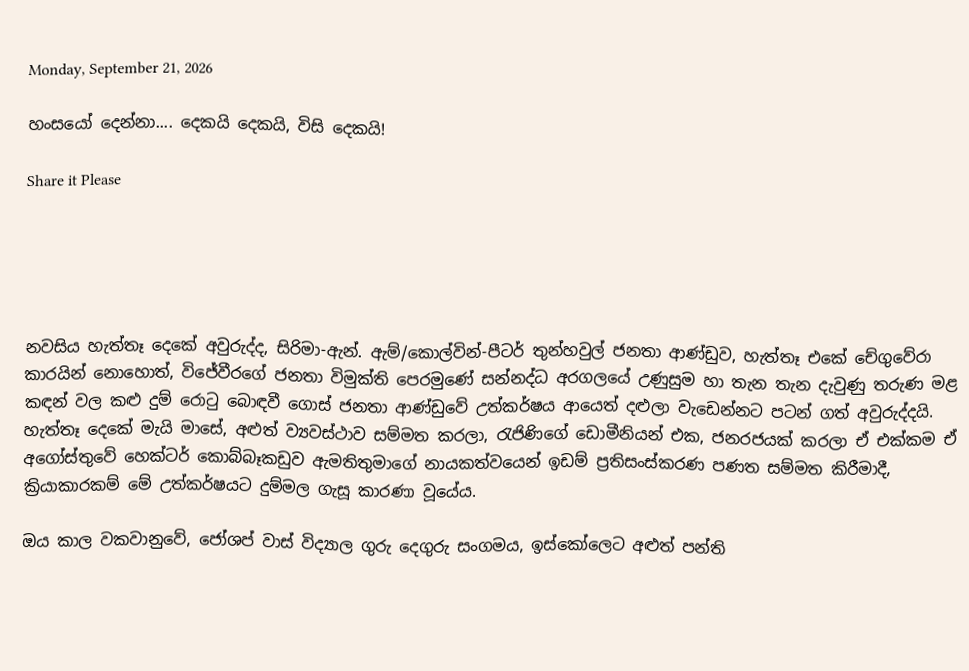Monday, September 21, 2026

හංසයෝ දෙන්නා.... දෙකයි දෙකයි, විසි දෙකයි!

Share it Please





නවසිය හැත්තෑ දෙකේ අවුරුද්ද, සිරිමා-ඇන්. ඇම්/කොල්වින්-පීටර් තුන්හවුල් ජනතා ආණ්ඩුව, හැත්තෑ එකේ චේගුවේරා කාරයින් නොහොත්, විජේවීරගේ ජනතා විමුක්ති පෙරමුණේ සන්නද්ධ අරගලයේ උණුසුම හා තැන තැන දැවුණු තරුණ මළ කඳන් වල කළු දුම් රොටු බොඳවී ගොස් ජනතා ආණ්ඩුවේ උත්කර්ෂය ආයෙත් දළුලා වැඩෙන්නට පටන් ගත් අවුරුද්දයි. හැත්තෑ දෙකේ මැයි මාසේ, අළුත් ව්‍යවස්ථාව සම්මත කරලා, රැජිණිගේ ඩොමීනියන් එක, ජනරජයක් කරලා ඒ එක්කම ඒ අගෝස්තුවේ හෙක්ටර් කොබ්බෑකඩුව ඇමතිතුමාගේ නායකත්වයෙන් ඉඩම් ප්‍රතිසංස්කරණ පණත සම්මත කිරීමාදී, ක්‍රියාකාරකම් මේ උත්කර්ෂයට දුම්මල ගැසූ කාරණා වූයේය.

ඔය කාල වකවානුවේ, ජෝශප් වාස් විද්‍යාල ගුරු දෙගුරු සංගමය, ඉස්කෝලෙට අළුත් පන්ති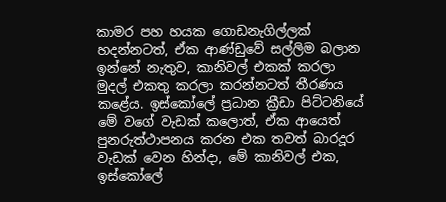කාමර පහ හයක ගොඩනැගිල්ලක් හදන්නටත්, ඒක ආණ්ඩුවේ සල්ලිම බලාන ඉන්නේ නැතුව, කානිවල් එකක් කරලා මුදල් එකතු කරලා කරන්නටත් තීරණය කළේය. ඉස්කෝලේ ප්‍රධාන ක්‍රීඩා පිට්ටනියේ මේ වගේ වැඩක් කලොත්, ඒක ආයෙත් පුනරුත්ථාපනය කරන එක තවත් බාරදූර වැඩක් වෙන හින්දා, මේ කානිවල් එක, ඉස්කෝලේ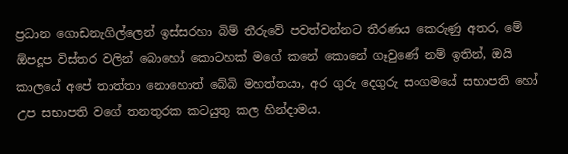ප්‍රධාන ගොඩනැගිල්ලෙන් ඉස්සරහා බිම් තීරුවේ පවත්වන්නට තීරණය කෙරුණු අතර, මේ ඕපදූප විස්තර වලින් බොහෝ කොටහක් මගේ කනේ කොනේ ගෑවුණේ නම් ඉතින්, ඔයි කාලයේ අපේ තාත්තා නොහොත් බේබි මහත්තයා, අර ගුරු දෙගුරු සංගමයේ සභාපති හෝ උප සභාපති වගේ තනතුරක කටයුතු කල හින්දාමය.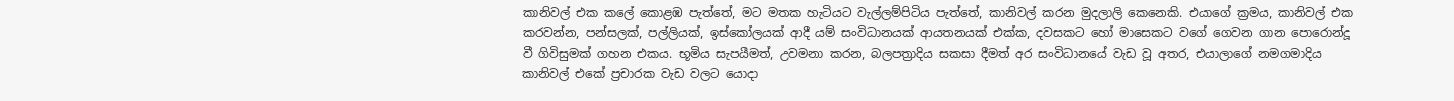කානිවල් එක කලේ කොළඹ පැත්තේ, මට මතක හැටියට වැල්ලම්පිටිය පැත්තේ, කානිවල් කරන මුදලාලි කෙනෙකි. එයාගේ ක්‍රමය, කානිවල් එක කරවන්න, පන්සලක්, පල්ලියක්, ඉස්කෝලයක් ආදී යම් සංවිධානයක් ආයතනයක් එක්ක, දවසකට හෝ මාසෙකට වගේ ගෙවන ගාන පොරොන්දූ වී ගිවිසුමක් ගහන එකය. භූමිය සැපයීමත්, උවමනා කරන, බලපත්‍රාදිය සකසා දීමත් අර සංවිධානයේ වැඩ වූ අතර, එයාලාගේ නමගමාදිය කානිවල් එකේ ප්‍රචාරක වැඩ වලට යොදා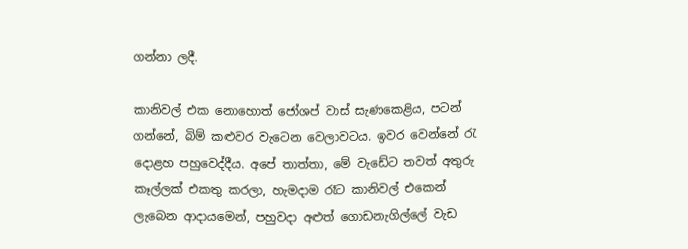ගන්නා ලදී.

කානිවල් එක නොහොත් ජෝශප් වාස් සැණකෙළිය, පටන් ගන්නේ, බිම් කළුවර වැටෙන වෙලාවටය. ඉවර වෙන්නේ රැ දොළහ පහුවෙද්දීය. අපේ තාත්තා, මේ වැඩේට තවත් අතුරු කෑල්ලක් එකතු කරලා, හැමදාම රෑට කානිවල් එකෙන් ලැබෙන ආදායමෙන්, පහුවදා අළුත් ගොඩනැගිල්ලේ වැඩ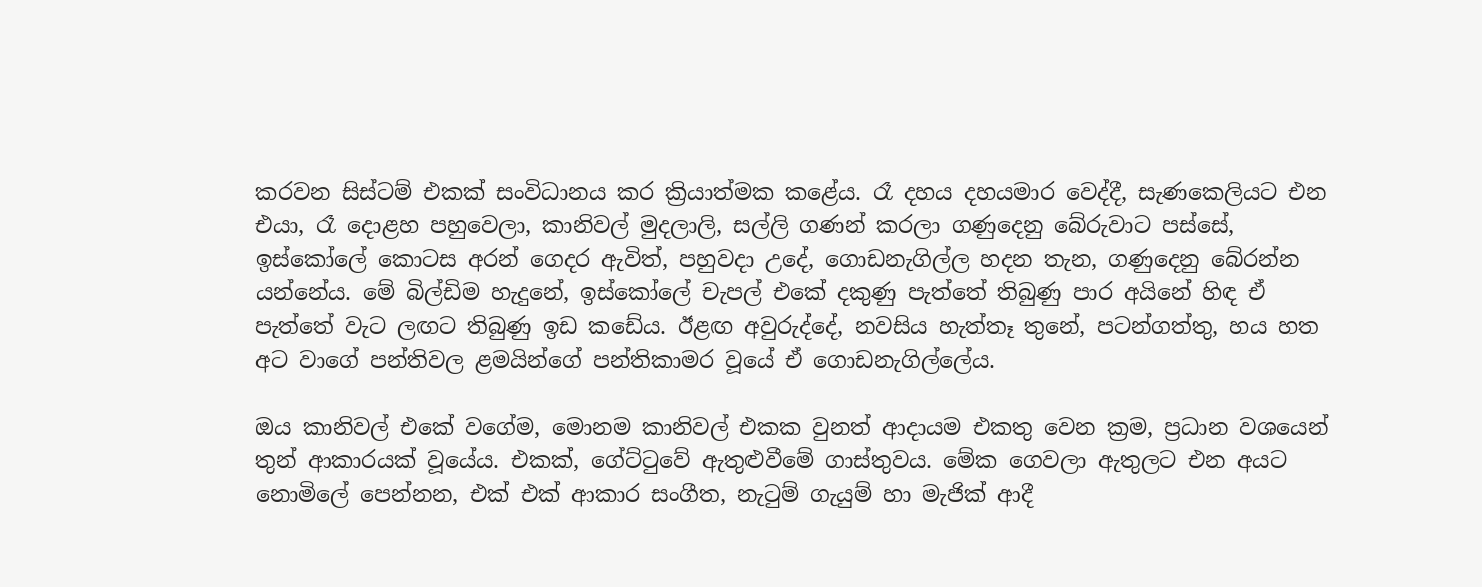කරවන සිස්ටම් එකක් සංවිධානය කර ක්‍රියාත්මක කළේය. රෑ දහය දහයමාර වෙද්දී, සැණකෙලියට එන එයා, රෑ දොළහ පහුවෙලා, කානිවල් මුදලාලි, සල්ලි ගණන් කරලා ගණුදෙනු බේරුවාට පස්සේ, ඉස්කෝලේ කොටස අරන් ගෙදර ඇවිත්, පහුවදා උදේ, ගොඩනැගිල්ල හදන තැන, ගණුදෙනු බේරන්න යන්නේය. මේ බිල්ඩිම හැදුනේ, ඉස්කෝලේ චැපල් එකේ දකුණු පැත්තේ තිබුණු පාර අයිනේ හිඳ ඒ පැත්තේ වැට ලඟට තිබුණු ඉඩ කඩේය. ඊළඟ අවුරුද්දේ, නවසිය හැත්තෑ තුනේ, පටන්ගත්තු, හය හත අට වාගේ පන්තිවල ළමයින්ගේ පන්තිකාමර වූයේ ඒ ගොඩනැගිල්ලේය.

ඔය කානිවල් එකේ වගේම, මොනම කානිවල් එකක වුනත් ආදායම එකතු වෙන ක්‍රම, ප්‍රධාන වශයෙන් තුන් ආකාරයක් වූයේය. එකක්, ගේට්ටුවේ ඇතුළුවීමේ ගාස්තුවය. මේක ගෙවලා ඇතුලට එන අයට නොමිලේ පෙන්නන, එක් එක් ආකාර සංගීත, නැටුම් ගැයුම් හා මැජික් ආදී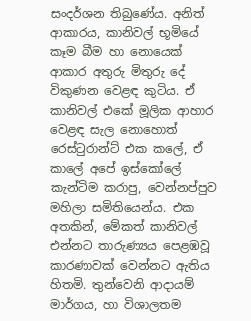සංදර්ශන තිබුණේය. අනිත් ආකාරය, කානිවල් භූමියේ කෑම බීම හා නොයෙක් ආකාර අතුරු මිතුරු දේ විකුණන වෙළඳ කුටිය. ඒ කානිවල් එකේ මූලික ආහාර වෙළඳ සැල නොහොත් රෙස්ටුරාන්ට් එක කලේ, ඒ කාලේ අපේ ඉස්කෝලේ කැන්ටිම කරාපු, වෙන්නප්පුව මහිලා සමිතියෙන්ය. එක අතකින්, මේකත් කානිවල් එන්නට තාරුණ්‍යය පෙළඹවූ කාරණාවක් වෙන්නට ඇතිය හිතමි. තුන්වෙනි ආදායම් මාර්ගය, හා විශාලතම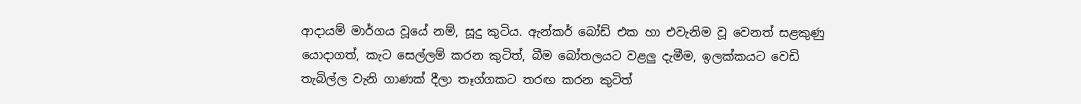ආදායම් මාර්ගය වූයේ නම්, සූදු කුටිය. ඇන්කර් බෝඩ් එක හා එවැනිම වූ වෙනත් සළකුණු යොදාගත්, කැට සෙල්ලම් කරන කුටිත්, බීම බෝතලයට වළලු දැමීම, ඉලක්කයට වෙඩි තැබිල්ල වැනි ගාණක් දීලා තෑග්ගකට තරඟ කරන කුටිත්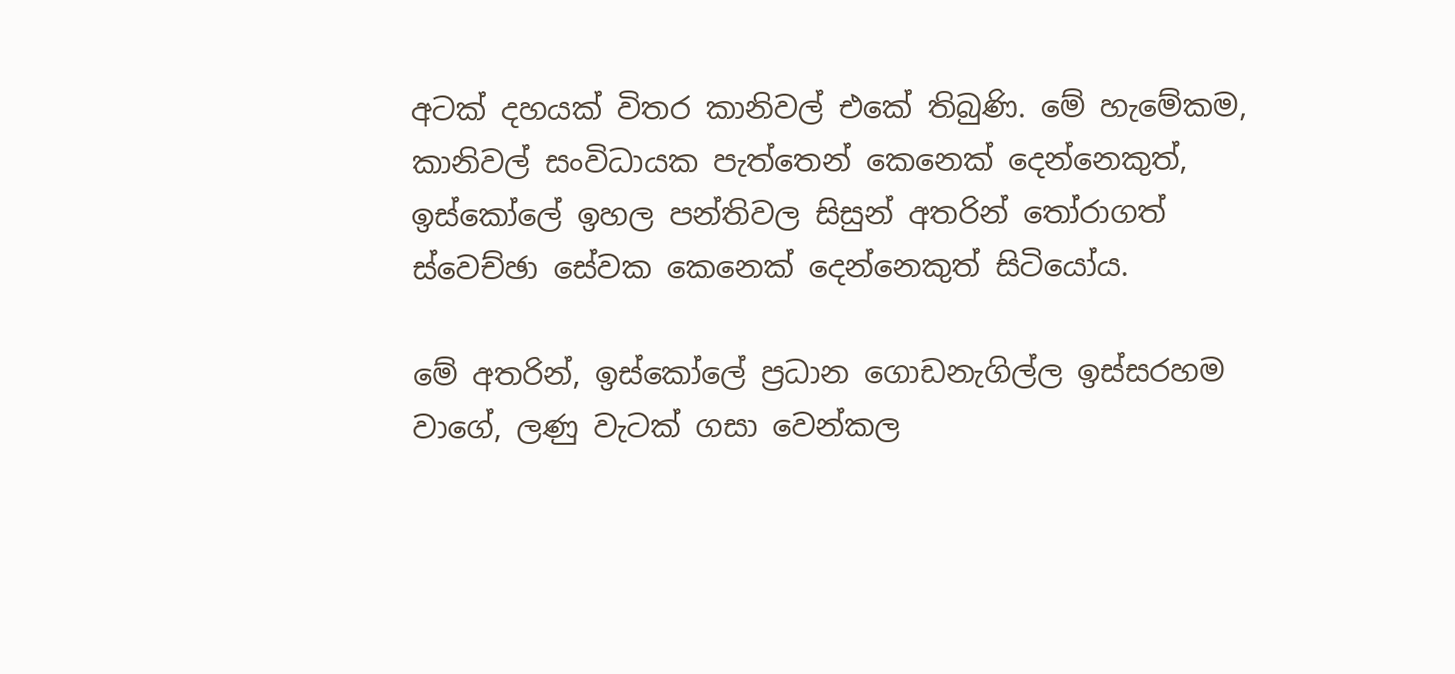අටක් දහයක් විතර කානිවල් එකේ තිබුණි. මේ හැමේකම, කානිවල් සංවිධායක පැත්තෙන් කෙනෙක් දෙන්නෙකුත්, ඉස්කෝලේ ඉහල පන්තිවල සිසුන් අතරින් තෝරාගත් ස්වෙච්ඡා සේවක කෙනෙක් දෙන්නෙකුත් සිටියෝය.

මේ අතරින්, ඉස්කෝලේ ප්‍රධාන ගොඩනැගිල්ල ඉස්සරහම වාගේ, ලණු වැටක් ගසා වෙන්කල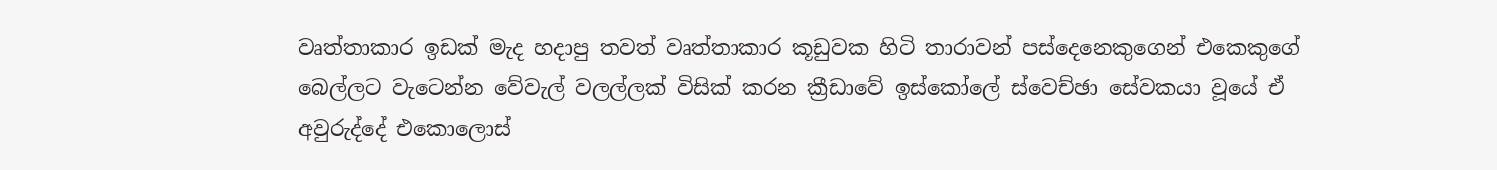වෘත්තාකාර ඉඩක් මැද හදාපු තවත් වෘත්තාකාර කූඩුවක හිටි තාරාවන් පස්දෙනෙකුගෙන් එකෙකුගේ බෙල්ලට වැටෙන්න වේවැල් වලල්ලක් විසික් කරන ක්‍රීඩාවේ ඉස්කෝලේ ස්වෙච්ඡා සේවකයා වූයේ ඒ අවුරුද්දේ එකොලොස්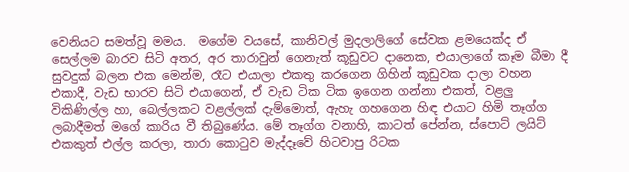වෙනියට සමත්වූ මමය.  මගේම වයසේ, කානිවල් මුදලාලිගේ සේවක ළමයෙක්ද ඒ සෙල්ලම බාරව සිටි අතර, අර තාරාවුන් ගෙනැත් කූඩුවට දානෙක, එයාලාගේ කෑම බීමා දී සුවදුක් බලන එක මෙන්ම, රෑට එයාලා එකතු කරගෙන ගිහින් කූඩුවක දාලා වහන එකාදී, වැඩ භාරව සිටි එයාගෙන්, ඒ වැඩ ටික ටික ඉගෙන ගන්නා එකත්, වළලු විකිණිල්ල හා, බෙල්ලකට වළල්ලක් දැම්මොත්, ඇහැ ගහගෙන හිඳ එයාට හිමි තෑග්ග ලබාදීමත් මගේ කාරිය වී තිබුණේය. මේ තෑග්ග වනාහි, කාටත් පේන්න, ස්පොට් ලයිට් එකකුත් එල්ල කරලා, තාරා කොටුව මැද්දෑවේ හිටවාපු රිටක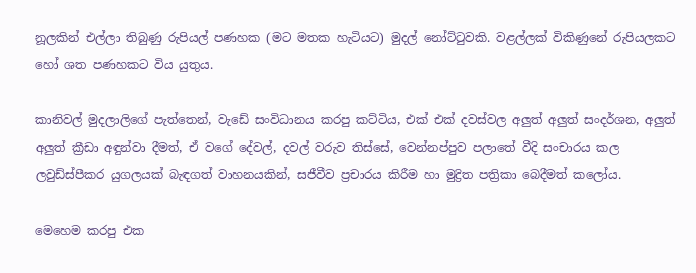නූලකින් එල්ලා තිබුණු රුපියල් පණහක (මට මතක හැටියට) මුදල් නෝට්ටුවකි. වළල්ලක් විකිණුනේ රුපියලකට හෝ ශත පණහකට විය යුතුය.

කානිවල් මුදලාලිගේ පැත්තෙන්, වැඩේ සංවිධානය කරපු කට්ටිය, එක් එක් දවස්වල අලුත් අලුත් සංදර්ශන, අලුත් අලුත් ක්‍රීඩා අඳුන්වා දීමත්, ඒ වගේ දේවල්, දවල් වරුව තිස්සේ, වෙන්නප්පුව පලාතේ වීදි සංචාරය කල ලවුඩ්ස්පීකර යුගලයක් බැඳගත් වාහනයකින්, සජීවීව ප්‍රචාරය කිරීම හා මුද්‍රිත පත්‍රිකා බෙදීමත් කලෝය.

මෙහෙම කරපු එක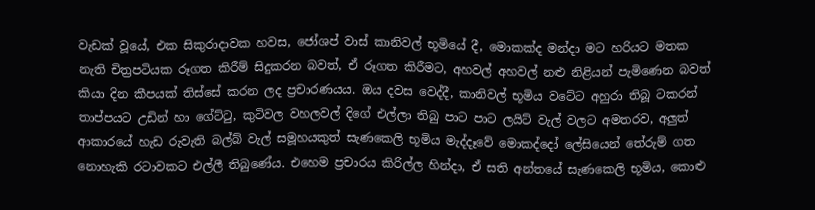වැඩක් වූයේ, එක සිකුරාදාවක හවස, ජෝශප් වාස් කානිවල් භූමියේ දී, මොකක්ද මන්දා මට හරියට මතක නැති චිත්‍රපටියක රූගත කිරීම් සිදුකරන බවත්, ඒ රූගත කිරීමට, අහවල් අහවල් නළු නිළියන් පැමිණෙන බවත් කියා දින කීපයක් තිස්සේ කරන ලද ප්‍රචාරණයය. ඔය දවස වෙද්දී, කානිවල් භූමිය වටේට අහුරා තිබූ ටකරන් තාප්පයට උඩින් හා ගේට්ටු, කුටිවල වහලවල් දිගේ එල්ලා තිබු පාට පාට ලයිට් වැල් වලට අමතරව, අලුත් ආකාරයේ හැඩ රුවැති බල්බ් වැල් සමූහයකුත් සැණකෙලි භූමිය මැද්දෑවේ මොකද්දෝ ලේසියෙන් තේරුම් ගත නොහැකි රටාවකට එල්ලී තිබුණේය. එහෙම ප්‍රචාරය කිරිල්ල හින්දා, ඒ සති අන්තයේ සැණකෙලි භූමිය, කොළු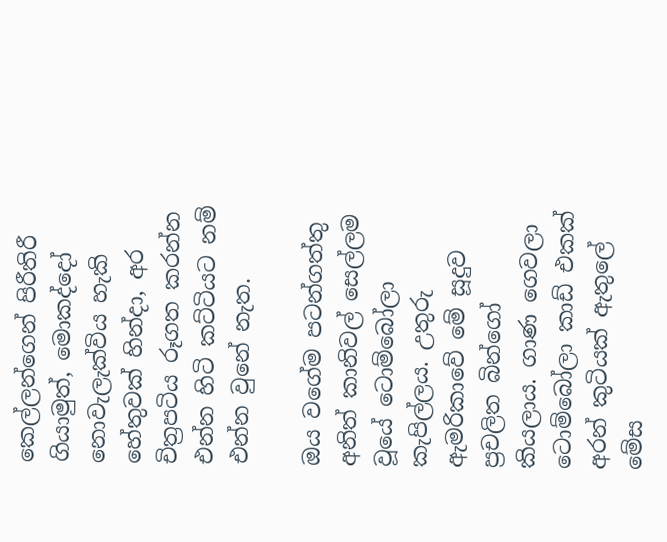කෙල්ලන්ගෙන් පිරීතිරී ගියාමුත්, මොකද්දෝ නොවැලැක්විය හැකි හේතුවක් හින්දා, අර චිත්‍රපටිය රූගත කරන්න එන්න හිටි කට්ටියට නම් එන්න වුනේ නැත.

ඔය වගේම පටන්ගත්තු අනිත් කානිවල් සෙල්ලම වූයේ ටොම්බෝලා කැපිල්ලය. උතුරු ඇමරිකාවේ මේ සූදුව ප්‍රචලිත බින්ගෝ කියලාය. ගාණ ගෙවලා ටොම්බෝලා කාඩ් එකක් අරන් කුටියක් ඇතුලේ මේස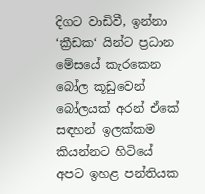දිගට වාඩිවී, ඉන්නා ‘ක්‍රීඩක‘ යින්ට ප්‍රධාන මේසයේ කැරකෙන බෝල කූඩුවෙන් බෝලයක් අරන් ඒකේ සඳහන් ඉලක්කම කියන්නට හිටියේ අපට ඉහළ පන්තියක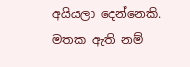අයියලා දෙන්නෙකි. මතක ඇති නම්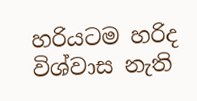හරියටම හරිද විශ්වාස නැති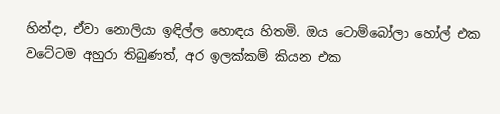හින්දා, ඒවා නොලියා ඉඳිල්ල හොඳය හිතමි. ඔය ටොම්බෝලා හෝල් එක වටේටම අහුරා තිබුණත්, අර ඉලක්කම් කියන එක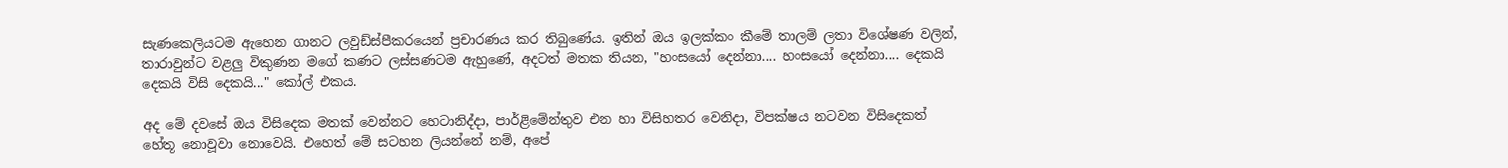සැණකෙලියටම ඇහෙන ගානට ලවුඩ්ස්පීකරයෙන් ප්‍රචාරණය කර තිබුණේය. ඉතින් ඔය ඉලක්කං කීමේ තාලම් ලතා විශේෂණ වලින්, තාරාවුන්ට වළලු විකුණන මගේ කණට ලස්සණටම ඇහුණේ, අදටත් මතක තියන, "හංසයෝ දෙන්නා.... හංසයෝ දෙන්නා.... දෙකයි දෙකයි විසි දෙකයි..." කෝල් එකය.

අද මේ දවසේ ඔය විසිදෙක මතක් වෙන්නට හෙටානිද්දා, පාර්ළිමේන්තුව එන හා විසිහතර වෙනිදා, විපක්ෂය නටවන විසිදෙකත් හේතූ නොවූවා නොවෙයි. එහෙත් මේ සටහන ලියන්නේ නම්, අපේ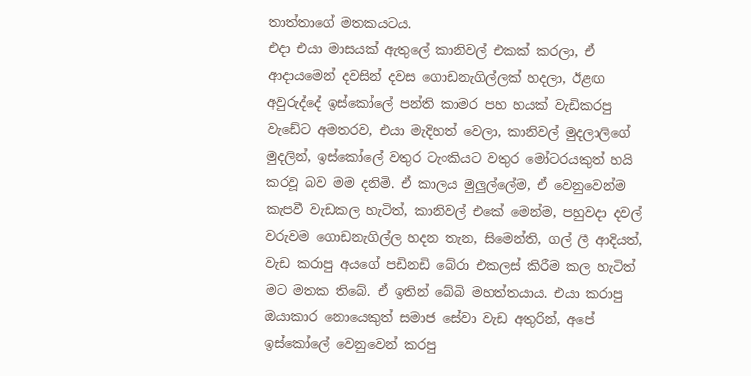තාත්තාගේ මතකයටය.
එදා එයා මාසයක් ඇතුලේ කානිවල් එකක් කරලා, ඒ ආදායමෙන් දවසින් දවස ගොඩනැගිල්ලක් හදලා, ඊළඟ අවුරුද්දේ ඉස්කෝලේ පන්ති කාමර පහ හයක් වැඩිකරපු වැඩේට අමතරව, එයා මැදිහත් වෙලා, කානිවල් මුදලාලිගේ මුදලින්, ඉස්කෝලේ වතුර ටැංකියට වතුර මෝටරයකුත් හයි කරවූ බව මම දනිමි. ඒ කාලය මුලුල්ලේම, ඒ වෙනුවෙන්ම කැපවී වැඩකල හැටිත්, කානිවල් එකේ මෙන්ම, පහුවදා දවල් වරුවම ගොඩනැගිල්ල හදන තැන, සිමෙන්ති, ගල් ලී ආදියත්, වැඩ කරාපු අයගේ පඩිනඩි බේරා එකලස් කිරීම කල හැටිත් මට මතක තිබේ. ඒ ඉතින් බේබි මහත්තයාය. එයා කරාපු ඔයාකාර නොයෙකුත් සමාජ සේවා වැඩ අතුරින්, අපේ ඉස්කෝලේ වෙනුවෙන් කරපු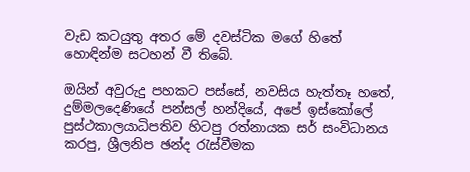වැඩ කටයුතු අතර මේ දවස්ටික මගේ හිතේ හොඳින්ම සටහන් වී තිබේ.

ඔයින් අවුරුදු පහකට පස්සේ, නවසිය හැත්තෑ හතේ, දුම්මලදෙණියේ පන්සල් හන්දියේ, අපේ ඉස්කෝලේ පුස්ථකාලයාධිපතිව හිටපු රත්නායක සර් සංවිධානය කරපු, ශ්‍රීලනිප ඡන්ද රැස්වීමක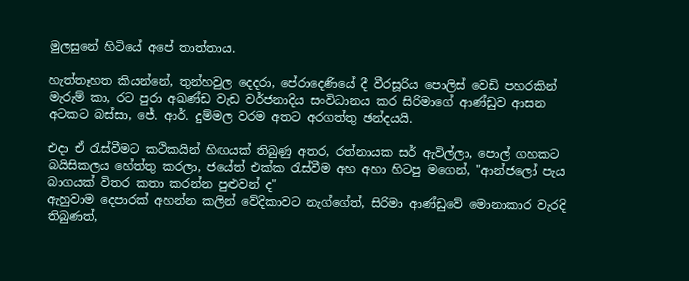මුලසුනේ හිටියේ අපේ තාත්තාය.

හැත්තෑහත කියන්නේ, තුන්හවුල දෙදරා, පේරාදෙණියේ දී වීරසූරිය පොලිස් වෙඩි පහරකින් මැරුම් කා, රට පුරා අඛණ්ඩ වැඩ වර්ජනාදිය සංවිධානය කර සිරිමාගේ ආණ්ඩුව ආසන අටකට බස්සා, ජේ. ආර්. දුම්මල වරම අතට අරගත්තු ඡන්දයයි.

එදා ඒ රැස්වීමට කථිකයින් හිඟයක් තිබුණු අතර, රත්නායක සර් ඇවිල්ලා, පොල් ගහකට බයිසිකලය හේත්තු කරලා, ජයේත් එක්ක රැස්වීම අහ අහා හිටපු මගෙන්, "ආන්ජලෝ පැය බාගයක් විතර කතා කරන්න පුළුවන් ද"
ඇහුවාම දෙපාරක් අහන්න කලින් වේදිකාවට නැග්ගේත්, සිරිමා ආණ්ඩුවේ මොනාකාර වැරදි තිබුණත්,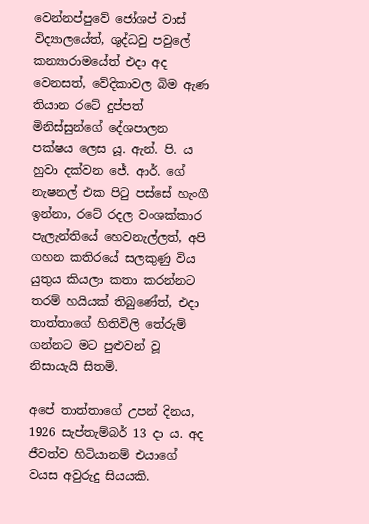වෙන්නප්පුවේ ජෝශප් වාස් විද්‍යාලයේත්, ශුද්ධවු පවුලේ කන්‍යාරාමයේත් එදා අද වෙනසත්, වේදිකාවල බිම ඇණ තියාන රටේ දුප්පත් මිනිස්සුන්ගේ දේශපාලන පක්ෂය ලෙස යූ. ඇන්. පි. ය හුවා දක්වන ජේ. ආර්. ගේ නැෂනල් එක පිටු පස්සේ හැංගී ඉන්නා, රටේ රදල වංශක්කාර පැලැන්තියේ හෙවනැල්ලත්, අපි ගහන කතිරයේ සලකුණු විය යුතුය කියලා කතා කරන්නට තරම් හයියක් තිබුණේත්, එදා තාත්තාගේ හිතිවිලි තේරුම් ගන්නට මට පුළුවන් වූ නිසායැයි සිතමි.

අපේ තාත්තාගේ උපන් දිනය, 1926 සැප්තැම්බර් 13 දා ය. අද ජීවත්ව හිටියානම් එයාගේ වයස අවුරුදු සියයකි.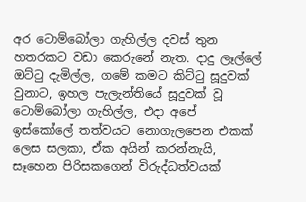අර ටොම්බෝලා ගැහිල්ල දවස් තුන හතරකට වඩා කෙරුනේ නැත. දාදු ලෑල්ලේ ඔට්ටු දැමිල්ල, ගමේ කමට කිට්ටු සූදුවක් වුනාට, ඉහල පැලැන්තියේ සූදුවක් වූ ටොම්බෝලා ගැහිල්ල, එදා අපේ ඉස්කෝලේ තත්වයට නොගැලපෙන එකක් ලෙස සලකා, ඒක අයින් කරන්නැයි, සෑහෙන පිරිසකගෙන් විරුද්ධත්වයක්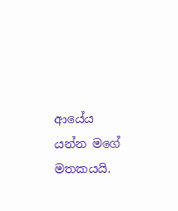ආයේය යන්න මගේ මතකයයි.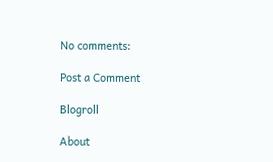No comments:

Post a Comment

Blogroll

About